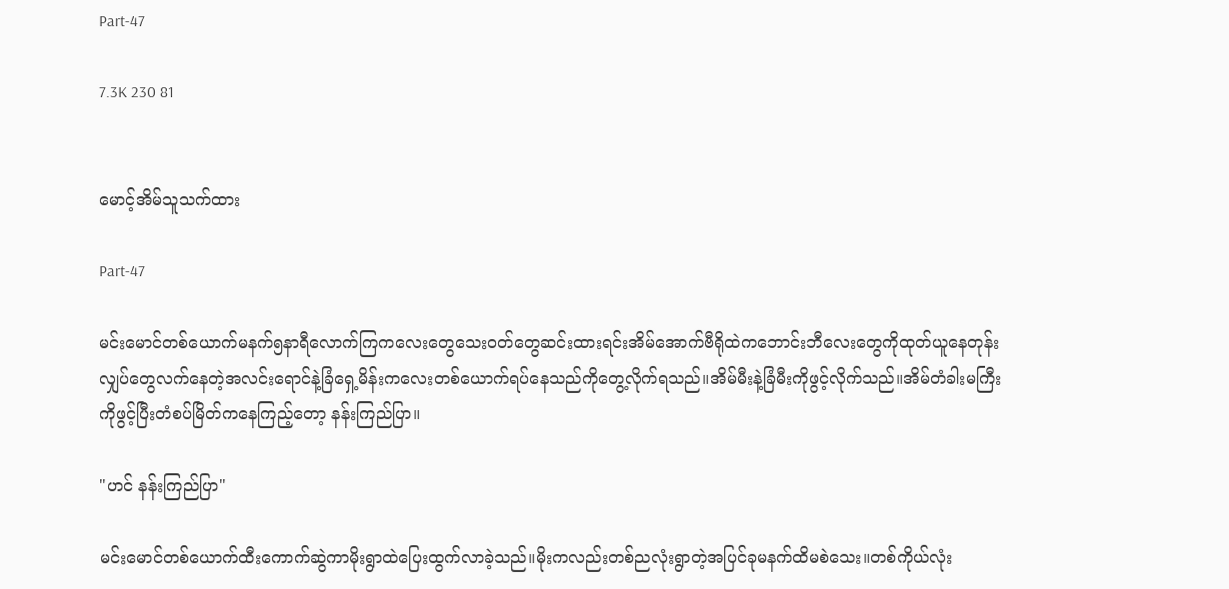Part-47

7.3K 230 81


မောင့်အိမ်သူသက်ထား

Part-47

မင်းမောင်တစ်ယောက်မနက်၅နာရီလောက်ကြကလေးတွေသေးဝတ်တွေဆင်းထားရင်းအိမ်အောက်ဗီရိုထဲကဘောင်းဘီလေးတွေကိုထုတ်ယူနေတုန်းလျှပ်တွေလက်နေတဲ့အလင်းရောင်နဲ့ခြံရှေ့မိန်းကလေးတစ်ယောက်ရပ်နေသည်ကိုတွေ့လိုက်ရသည်။အိမ်မီးနဲ့ခြံမီးကိုဖွင့်လိုက်သည်။အိမ်တံခါးမကြီးကိုဖွင့်ပြီးတံစပ်မြိတ်ကနေကြည့်တော့ နန်းကြည်ပြာ။

"ဟင် နန်းကြည်ပြာ"

မင်းမောင်တစ်ယောက်ထီးကောက်ဆွဲကာမိုးရွာထဲပြေးထွက်လာခဲ့သည်။မိုးကလည်းတစ်ညလုံးရွာတဲ့အပြင်ခုမနက်ထိမစဲသေး။တစ်ကိုယ်လုံး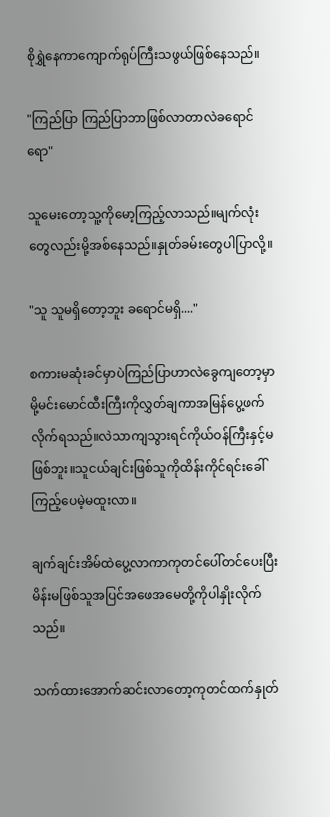စိုရွှဲနေကာကျောက်ရုပ်ကြီးသဖွယ်ဖြစ်နေသည်။

"ကြည်ပြာ ကြည်ပြာဘာဖြစ်လာတာလဲခရောင်ရော"

သူမေးတော့သူ့ကိုမော့ကြည့်လာသည်။မျက်လုံးတွေလည်းမို့အစ်နေသည်။နှုတ်ခမ်းတွေပါပြာလို့။

"သူ သူမရှိတော့ဘူး ခရောင်မရှိ...."

စကားမဆုံးခင်မှာပဲကြည်ပြာဟာလဲခွေကျတော့မှာမို့မင်းမောင်ထီးကြီးကိုလွှတ်ချကာအမြန်ပွေ့ဖက်လိုက်ရသည်။လဲသာကျသွားရင်ကိုယ်ဝန်ကြီးနှင့်မဖြစ်ဘူး။သူငယ်ချင်းဖြစ်သူကိုထိန်းကိုင်ရင်းခေါ်ကြည့်ပေမဲ့မထူးလာ။

ချက်ချင်းအိမ်ထဲပွေ့လာကာကုတင်ပေါ်တင်ပေးပြီးမိန်းမဖြစ်သူအပြင်အဖေအမေတို့ကိုပါနှိုးလိုက်သည်။

သက်ထားအောက်ဆင်းလာတော့ကုတင်ထက်နှုတ်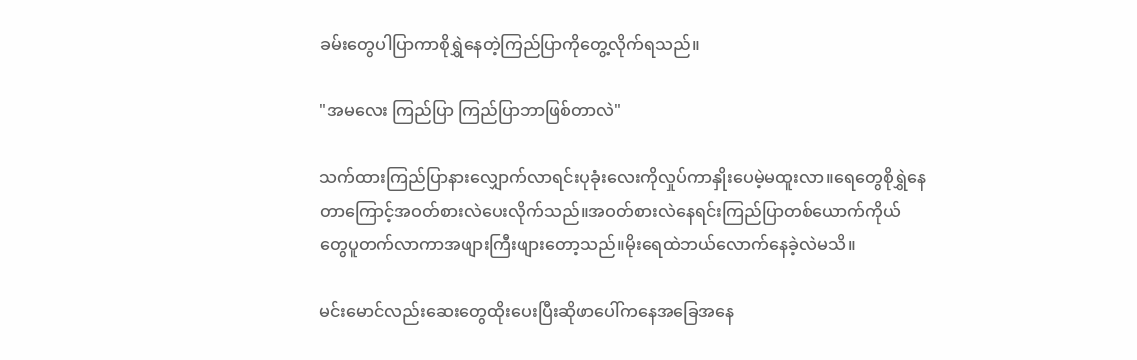ခမ်းတွေပါပြာကာစိုရွှဲနေတဲ့ကြည်ပြာကိုတွေ့လိုက်ရသည်။

"အမလေး ကြည်ပြာ ကြည်ပြာဘာဖြစ်တာလဲ"

သက်ထားကြည်ပြာနားလျှောက်လာရင်းပုခုံးလေးကိုလှုပ်ကာနှိုးပေမဲ့မထူးလာ။ရေတွေစိုရွှဲနေတာကြောင့်အဝတ်စားလဲပေးလိုက်သည်။အဝတ်စားလဲနေရင်းကြည်ပြာတစ်ယောက်ကိုယ်တွေပူတက်လာကာအဖျားကြီးဖျားတော့သည်။မိုးရေထဲဘယ်လောက်နေခဲ့လဲမသိ။

မင်းမောင်လည်းဆေးတွေထိုးပေးပြီးဆိုဖာပေါ်ကနေအခြေအနေ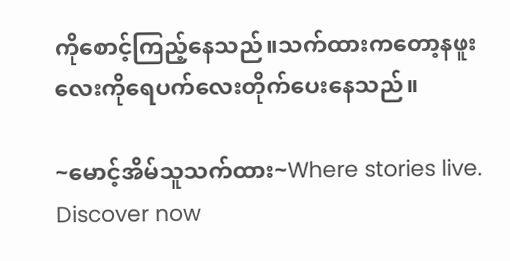ကိုစောင့်ကြည့်နေသည်။သက်ထားကတော့နဖူးလေးကိုရေပက်လေးတိုက်ပေးနေသည်။

~မောင့်အိမ်သူသက်ထား~Where stories live. Discover now